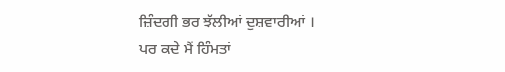ਜ਼ਿੰਦਗੀ ਭਰ ਝੱਲੀਆਂ ਦੁਸ਼ਵਾਰੀਆਂ ।
ਪਰ ਕਦੇ ਮੈਂ ਹਿੰਮਤਾਂ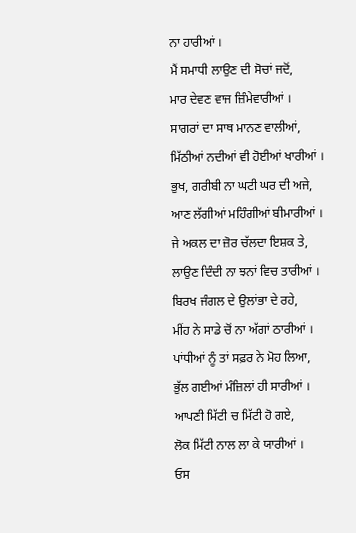ਨਾ ਹਾਰੀਆਂ ।
ਮੈਂ ਸਮਾਧੀ ਲਾਉਣ ਦੀ ਸੋਚਾਂ ਜਦੋਂ,
ਮਾਰ ਦੇਵਣ ਵਾਜ ਜ਼ਿੰਮੇਵਾਰੀਆਂ ।
ਸਾਗਰਾਂ ਦਾ ਸਾਥ ਮਾਨਣ ਵਾਲੀਆਂ,
ਮਿੱਠੀਆਂ ਨਦੀਆਂ ਵੀ ਹੋਈਆਂ ਖਾਰੀਆਂ ।
ਭੁਖ, ਗਰੀਬੀ ਨਾ ਘਟੀ ਘਰ ਦੀ ਅਜੇ,
ਆਣ ਲੱਗੀਆਂ ਮਹਿੰਗੀਆਂ ਬੀਮਾਰੀਆਂ ।
ਜੇ ਅਕਲ ਦਾ ਜ਼ੋਰ ਚੱਲਦਾ ਇਸ਼ਕ ਤੇ,
ਲਾਉਣ ਦਿੰਦੀ ਨਾ ਝਨਾਂ ਵਿਚ ਤਾਰੀਆਂ ।
ਬਿਰਖ ਜੰਗਲ ਦੇ ਉਲਾਂਭਾ ਦੇ ਰਹੇ,
ਮੀਂਹ ਨੇ ਸਾਡੇ ਚੋਂ ਨਾ ਅੱਗਾਂ ਠਾਰੀਆਂ ।
ਪਾਂਧੀਆਂ ਨੂੰ ਤਾਂ ਸਫ਼ਰ ਨੇ ਮੋਹ ਲਿਆ,
ਭੁੱਲ ਗਈਆਂ ਮੰਜ਼ਿਲਾਂ ਹੀ ਸਾਰੀਆਂ ।
ਆਪਣੀ ਮਿੱਟੀ ਚ ਮਿੱਟੀ ਹੋ ਗਏ,
ਲੋਕ ਮਿੱਟੀ ਨਾਲ ਲਾ ਕੇ ਯਾਰੀਆਂ ।
ਓਸ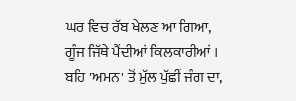ਘਰ ਵਿਚ ਰੱਬ ਖੇਲਣ ਆ ਗਿਆ,
ਗੂੰਜ ਜਿੱਥੇ ਪੈਂਦੀਆਂ ਕਿਲਕਾਰੀਆਂ ।
ਬਹਿ 'ਅਮਨ' ਤੋਂ ਮੁੱਲ ਪੁੱਛੀਂ ਜੰਗ ਦਾ,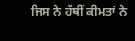ਜਿਸ ਨੇ ਹੱਥੀਂ ਕੀਮਤਾਂ ਨੇ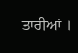ਤਾਰੀਆਂ ।